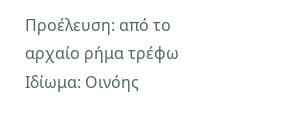Προέλευση: από το αρχαίο ρήμα τρέφω
Ιδίωμα: Οινόης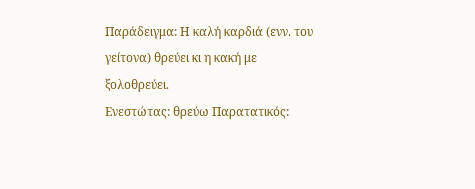Παράδειγμα: Η καλή καρδιά (ενν. του γείτονα) θρεύει κι η κακή με ξολοθρεύει.
Ενεστώτας: θρεύω Παρατατικός: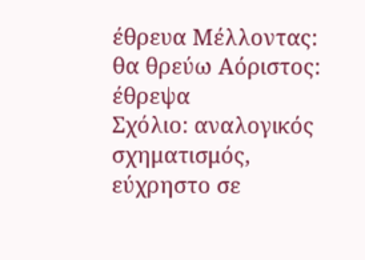έθρευα Μέλλοντας: θα θρεύω Αόριστος: έθρεψα
Σχόλιο: αναλογικός σχηματισμός, εύχρηστο σε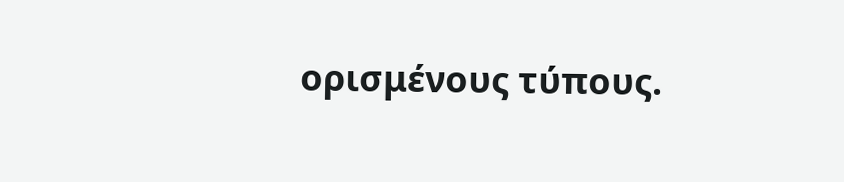ορισμένους τύπους.